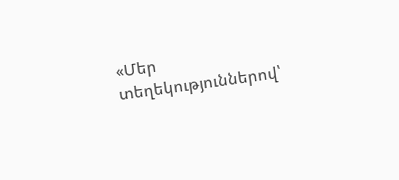«Մեր տեղեկություններով՝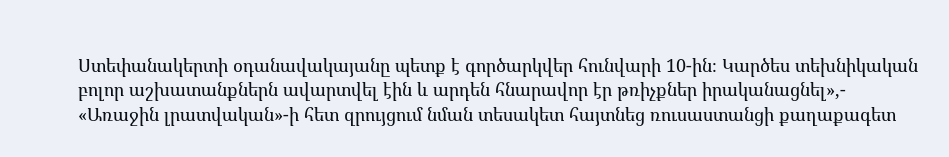Ստեփանակերտի օդանավակայանը պետք է գործարկվեր հունվարի 10-ին։ Կարծես տեխնիկական բոլոր աշխատանքներն ավարտվել էին և արդեն հնարավոր էր թռիչքներ իրականացնել»,- «Առաջին լրատվական»-ի հետ զրույցում նման տեսակետ հայտնեց ռուսաստանցի քաղաքագետ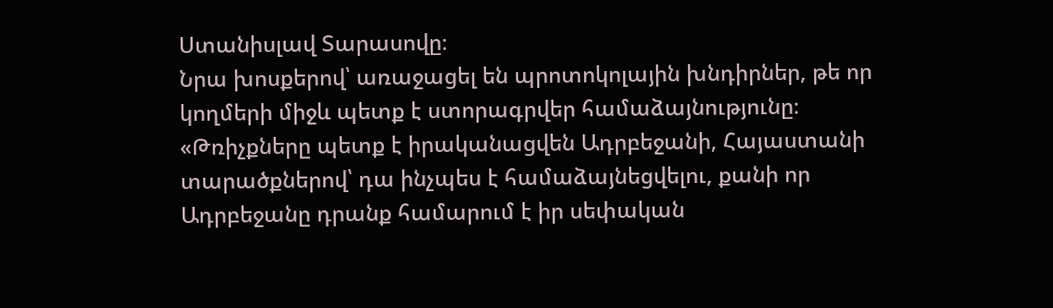Ստանիսլավ Տարասովը։
Նրա խոսքերով՝ առաջացել են պրոտոկոլային խնդիրներ, թե որ կողմերի միջև պետք է ստորագրվեր համաձայնությունը։ «Թռիչքները պետք է իրականացվեն Ադրբեջանի, Հայաստանի տարածքներով՝ դա ինչպես է համաձայնեցվելու, քանի որ Ադրբեջանը դրանք համարում է իր սեփական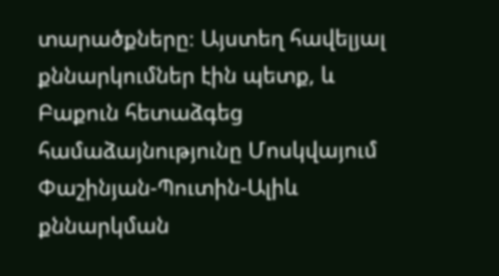տարածքները։ Այստեղ հավելյալ քննարկումներ էին պետք, և Բաքուն հետաձգեց համաձայնությունը Մոսկվայում Փաշինյան-Պուտին-Ալիև քննարկման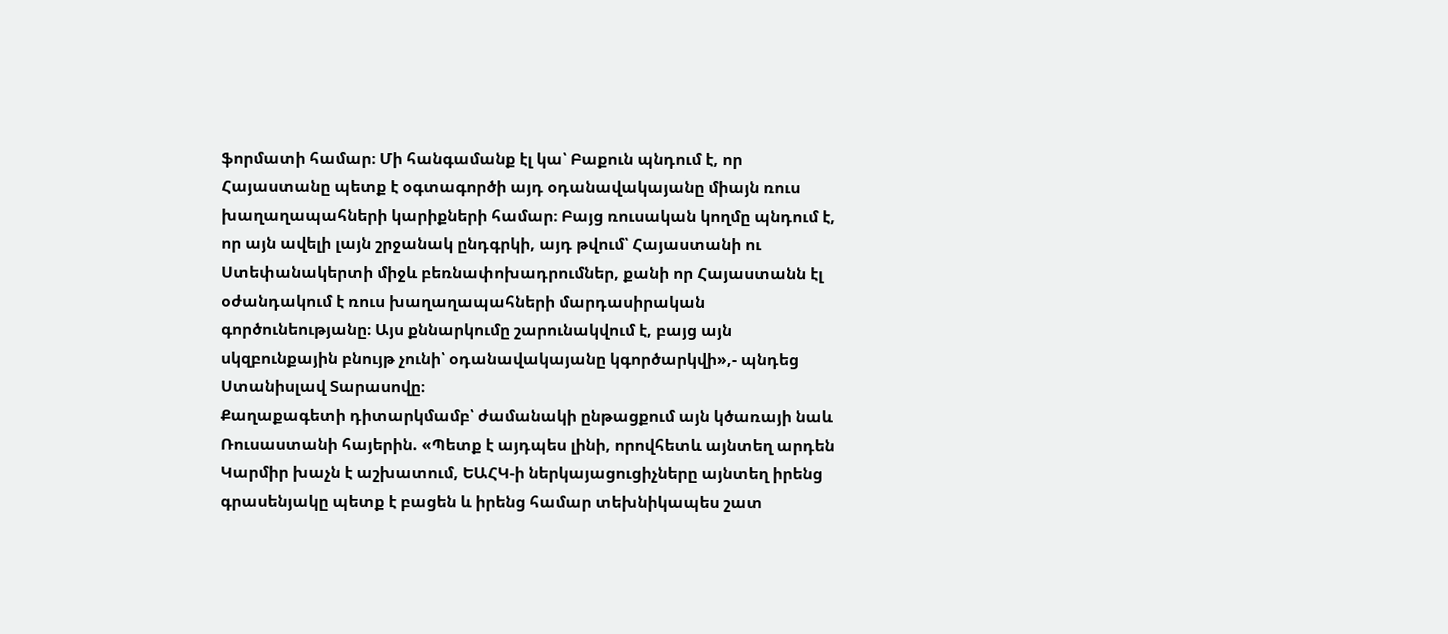ֆորմատի համար։ Մի հանգամանք էլ կա՝ Բաքուն պնդում է, որ Հայաստանը պետք է օգտագործի այդ օդանավակայանը միայն ռուս խաղաղապահների կարիքների համար։ Բայց ռուսական կողմը պնդում է, որ այն ավելի լայն շրջանակ ընդգրկի, այդ թվում՝ Հայաստանի ու Ստեփանակերտի միջև բեռնափոխադրումներ, քանի որ Հայաստանն էլ օժանդակում է ռուս խաղաղապահների մարդասիրական գործունեությանը։ Այս քննարկումը շարունակվում է, բայց այն սկզբունքային բնույթ չունի՝ օդանավակայանը կգործարկվի»,- պնդեց Ստանիսլավ Տարասովը։
Քաղաքագետի դիտարկմամբ՝ ժամանակի ընթացքում այն կծառայի նաև Ռուսաստանի հայերին. «Պետք է այդպես լինի, որովհետև այնտեղ արդեն Կարմիր խաչն է աշխատում, ԵԱՀԿ-ի ներկայացուցիչները այնտեղ իրենց գրասենյակը պետք է բացեն և իրենց համար տեխնիկապես շատ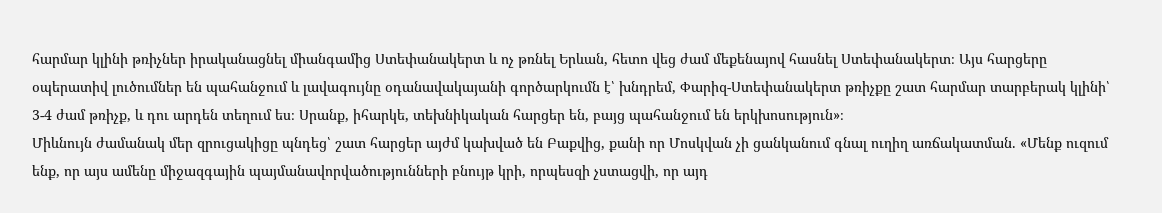հարմար կլինի թռիչներ իրականացնել միանգամից Ստեփանակերտ և ոչ թռնել Երևան, հետո վեց ժամ մեքենայով հասնել Ստեփանակերտ։ Այս հարցերը օպերատիվ լուծումներ են պահանջում և լավագույնը օդանավակայանի գործարկումն է՝ խնդրեմ, Փարիզ-Ստեփանակերտ թռիչքը շատ հարմար տարբերակ կլինի՝ 3-4 ժամ թռիչք, և դու արդեն տեղում ես։ Սրանք, իհարկե, տեխնիկական հարցեր են, բայց պահանջում են երկխոսություն»։
Միևնույն ժամանակ մեր զրուցակիցը պնդեց՝ շատ հարցեր այժմ կախված են Բաքվից, քանի որ Մոսկվան չի ցանկանում գնալ ուղիղ առճակատման. «Մենք ուզում ենք, որ այս ամենը միջազգային պայմանավորվածությունների բնույթ կրի, որպեսզի չստացվի, որ այդ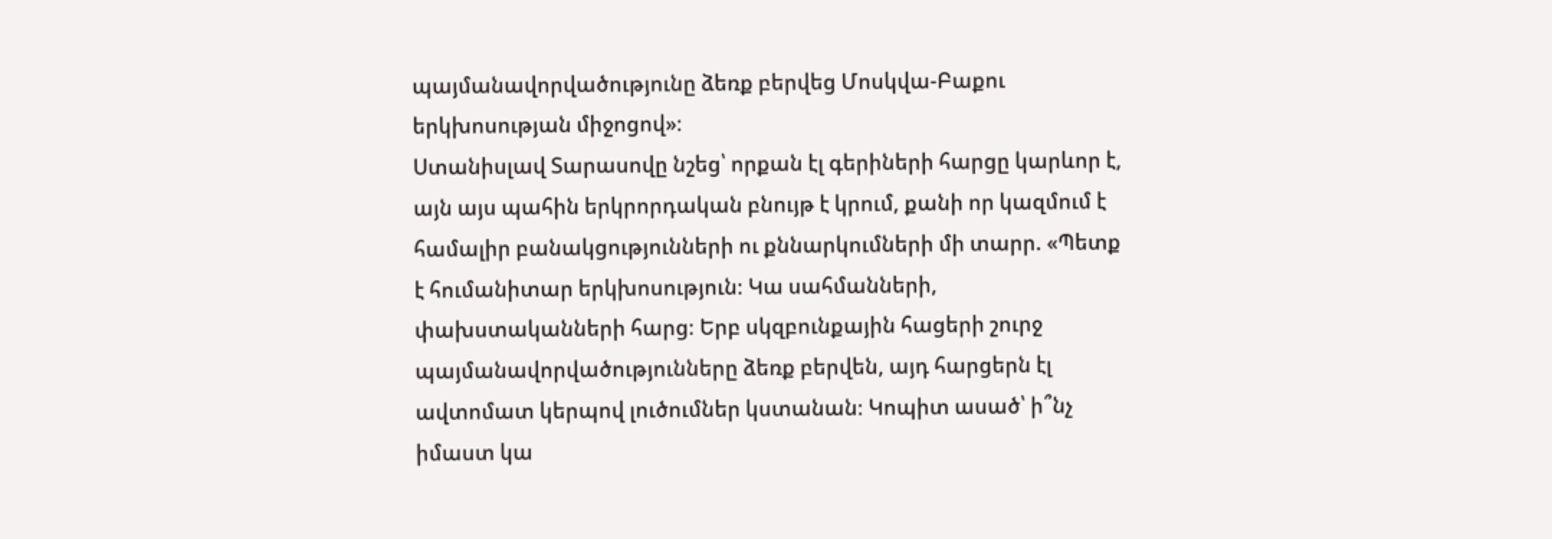պայմանավորվածությունը ձեռք բերվեց Մոսկվա-Բաքու երկխոսության միջոցով»։
Ստանիսլավ Տարասովը նշեց՝ որքան էլ գերիների հարցը կարևոր է, այն այս պահին երկրորդական բնույթ է կրում, քանի որ կազմում է համալիր բանակցությունների ու քննարկումների մի տարր. «Պետք է հումանիտար երկխոսություն։ Կա սահմանների, փախստականների հարց։ Երբ սկզբունքային հացերի շուրջ պայմանավորվածությունները ձեռք բերվեն, այդ հարցերն էլ ավտոմատ կերպով լուծումներ կստանան։ Կոպիտ ասած՝ ի՞նչ իմաստ կա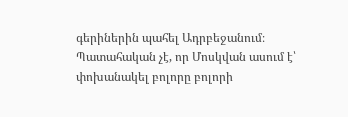գերիներին պահել Ադրբեջանում։ Պատահական չէ, որ Մոսկվան ասում է՝ փոխանակել բոլորը բոլորի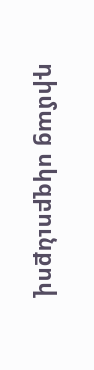դիմաց սկզբունքով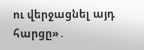ու վերջացնել այդ հարցը»․